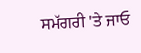ਸਮੱਗਰੀ 'ਤੇ ਜਾਓ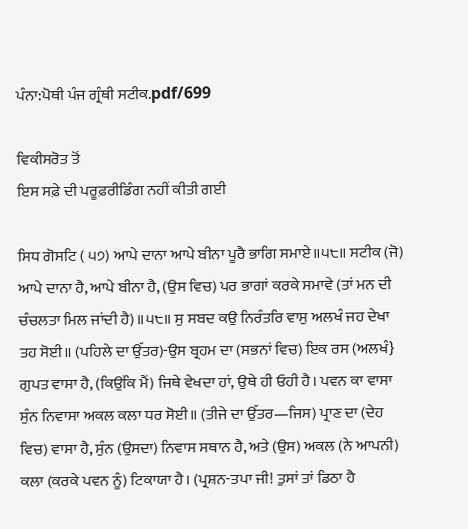ਪੰਨਾ:ਪੋਥੀ ਪੰਜ ਗ੍ਰੰਥੀ ਸਟੀਕ.pdf/699

ਵਿਕੀਸਰੋਤ ਤੋਂ
ਇਸ ਸਫ਼ੇ ਦੀ ਪਰੂਫ਼ਰੀਡਿੰਗ ਨਹੀਂ ਕੀਤੀ ਗਈ

ਸਿਧ ਗੋਸਟਿ ( ੫੭) ਆਪੇ ਦਾਨਾ ਆਪੇ ਬੀਨਾ ਪੂਰੈ ਭਾਗਿ ਸਮਾਏ॥੫੮॥ ਸਟੀਕ (ਜੋ) ਆਪੇ ਦਾਨਾ ਹੈ, ਆਪੇ ਬੀਨਾ ਹੈ, (ਉਸ ਵਿਚ) ਪਰ ਭਾਗਾਂ ਕਰਕੇ ਸਮਾਵੇ (ਤਾਂ ਮਨ ਦੀ ਚੰਚਲਤਾ ਮਿਲ ਜਾਂਦੀ ਹੈ)॥੫੮॥ ਸੁ ਸਬਦ ਕਉ ਨਿਰੰਤਰਿ ਵਾਸੁ ਅਲਖੰ ਜਹ ਦੇਖਾ ਤਹ ਸੋਈ॥ (ਪਹਿਲੇ ਦਾ ਉੱਤਰ)-ਉਸ ਬ੍ਰਹਮ ਦਾ (ਸਭਨਾਂ ਵਿਚ) ਇਕ ਰਸ (ਅਲਖੰ} ਗੁਪਤ ਵਾਸਾ ਹੈ, (ਕਿਉਂਕਿ ਮੈਂ) ਜਿਥੇ ਵੇਖਦਾ ਹਾਂ, ਉਥੇ ਹੀ ਓਹੀ ਹੈ। ਪਵਨ ਕਾ ਵਾਸਾ ਸੁੰਨ ਨਿਵਾਸਾ ਅਕਲ ਕਲਾ ਧਰ ਸੋਈ॥ (ਤੀਜੇ ਦਾ ਉੱਤਰ—ਜਿਸ) ਪ੍ਰਾਣ ਦਾ (ਦੇਹ ਵਿਚ) ਵਾਸਾ ਹੈ, ਸੁੰਨ (ਉਸਦਾ) ਨਿਵਾਸ ਸਥਾਨ ਹੈ, ਅਤੇ (ਉਸ) ਅਕਲ (ਨੇ ਆਪਨੀ) ਕਲਾ (ਕਰਕੇ ਪਵਨ ਨੂੰ) ਟਿਕਾਯਾ ਹੈ। (ਪ੍ਰਸ਼ਨ-ਤਪਾ ਜੀ! ਤੁਸਾਂ ਤਾਂ ਡਿਠਾ ਹੈ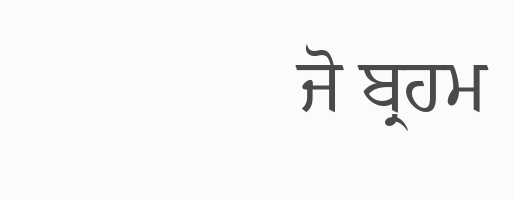ਜੋ ਬ੍ਰਹਮ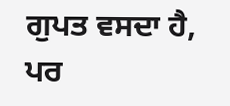ਗੁਪਤ ਵਸਦਾ ਹੈ, ਪਰ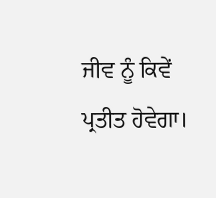ਜੀਵ ਨੂੰ ਕਿਵੇਂ ਪ੍ਰਤੀਤ ਹੋਵੇਗਾ।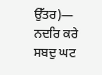ਉੱਤਰ)— ਨਦਰਿ ਕਰੇ ਸਬਦੁ ਘਟ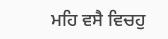ਮਹਿ ਵਸੈ ਵਿਚਹੁ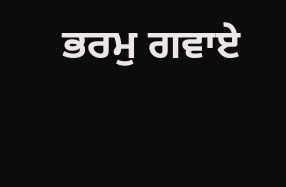ਭਰਮੁ ਗਵਾਏ